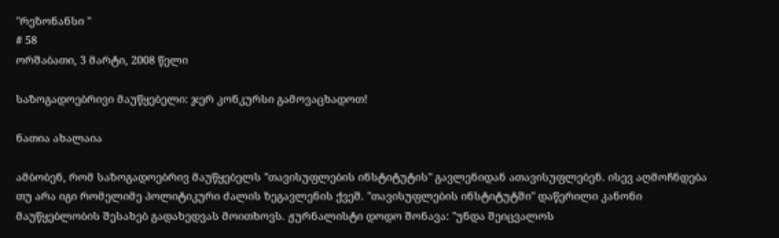"რეზონანსი "
# 58
ორშაბათი, 3 მარტი, 2008 წელი

საზოგადოებრივი მაუწყებელი: ჯერ კონკურსი გამოვაცხადოთ!

ნათია ახალაია

ამბობენ, რომ საზოგადოებრივ მაუწყებელს "თავისუფლების ინსტიტუტის" გავლენიდან ათავისუფლებენ. ისევ აღმოჩნდება თუ არა იგი რომელიმე პოლიტიკური ძალის ზეგავლენის ქვეშ. "თავისუფლების ინსტიტუტში" დაწერილი კანონი მაუწყებლობის შესახებ გადახედვას მოითხოვს. ჟურნალისტი დოდო შონავა: "უნდა შეიცვალოს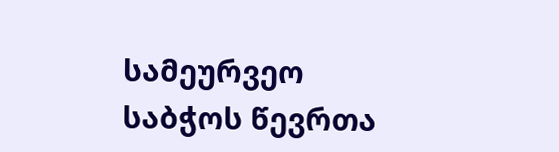სამეურვეო საბჭოს წევრთა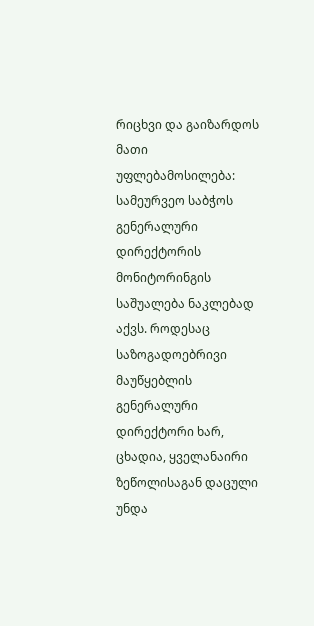რიცხვი და გაიზარდოს მათი უფლებამოსილება: სამეურვეო საბჭოს გენერალური დირექტორის მონიტორინგის საშუალება ნაკლებად აქვს. როდესაც საზოგადოებრივი მაუწყებლის გენერალური დირექტორი ხარ, ცხადია, ყველანაირი ზეწოლისაგან დაცული უნდა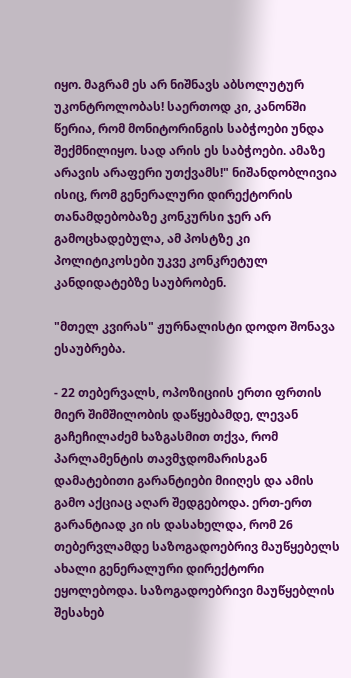იყო. მაგრამ ეს არ ნიშნავს აბსოლუტურ უკონტროლობას! საერთოდ კი, კანონში წერია, რომ მონიტორინგის საბჭოები უნდა შექმნილიყო. სად არის ეს საბჭოები. ამაზე არავის არაფერი უთქვამს!" ნიშანდობლივია ისიც, რომ გენერალური დირექტორის თანამდებობაზე კონკურსი ჯერ არ გამოცხადებულა, ამ პოსტზე კი პოლიტიკოსები უკვე კონკრეტულ კანდიდატებზე საუბრობენ.

"მთელ კვირას" ჟურნალისტი დოდო შონავა ესაუბრება.

- 22 თებერვალს, ოპოზიციის ერთი ფრთის მიერ შიმშილობის დაწყებამდე, ლევან გაჩეჩილაძემ ხაზგასმით თქვა, რომ პარლამენტის თავმჯდომარისგან დამატებითი გარანტიები მიიღეს და ამის გამო აქციაც აღარ შედგებოდა. ერთ-ერთ გარანტიად კი ის დასახელდა, რომ 26 თებერვლამდე საზოგადოებრივ მაუწყებელს ახალი გენერალური დირექტორი ეყოლებოდა. საზოგადოებრივი მაუწყებლის შესახებ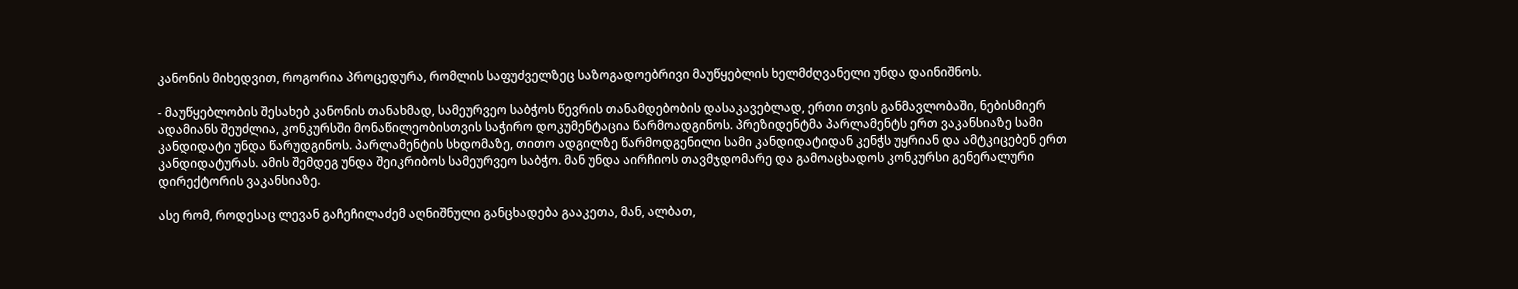კანონის მიხედვით, როგორია პროცედურა, რომლის საფუძველზეც საზოგადოებრივი მაუწყებლის ხელმძღვანელი უნდა დაინიშნოს.

- მაუწყებლობის შესახებ კანონის თანახმად, სამეურვეო საბჭოს წევრის თანამდებობის დასაკავებლად, ერთი თვის განმავლობაში, ნებისმიერ ადამიანს შეუძლია, კონკურსში მონაწილეობისთვის საჭირო დოკუმენტაცია წარმოადგინოს. პრეზიდენტმა პარლამენტს ერთ ვაკანსიაზე სამი კანდიდატი უნდა წარუდგინოს. პარლამენტის სხდომაზე, თითო ადგილზე წარმოდგენილი სამი კანდიდატიდან კენჭს უყრიან და ამტკიცებენ ერთ კანდიდატურას. ამის შემდეგ უნდა შეიკრიბოს სამეურვეო საბჭო. მან უნდა აირჩიოს თავმჯდომარე და გამოაცხადოს კონკურსი გენერალური დირექტორის ვაკანსიაზე.

ასე რომ, როდესაც ლევან გაჩეჩილაძემ აღნიშნული განცხადება გააკეთა, მან, ალბათ,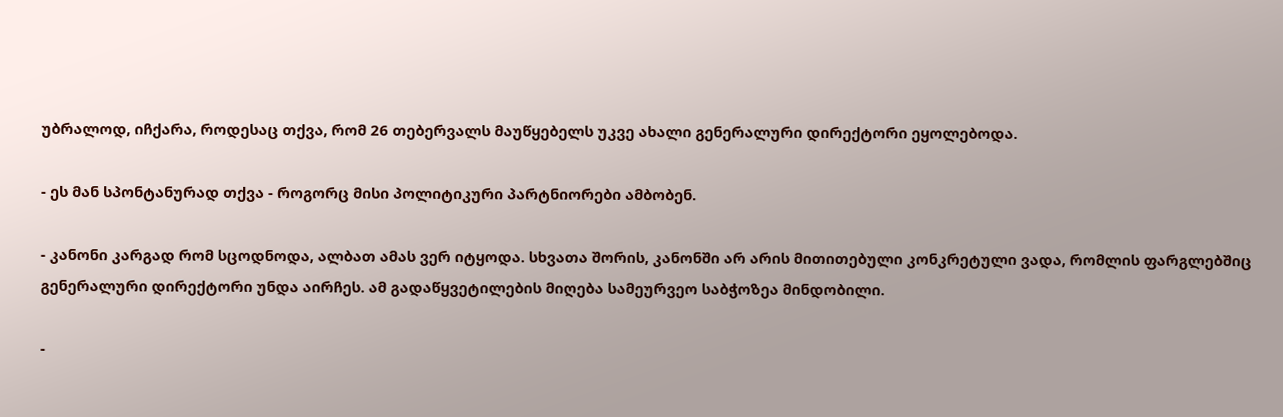უბრალოდ, იჩქარა, როდესაც თქვა, რომ 26 თებერვალს მაუწყებელს უკვე ახალი გენერალური დირექტორი ეყოლებოდა.

- ეს მან სპონტანურად თქვა - როგორც მისი პოლიტიკური პარტნიორები ამბობენ.

- კანონი კარგად რომ სცოდნოდა, ალბათ ამას ვერ იტყოდა. სხვათა შორის, კანონში არ არის მითითებული კონკრეტული ვადა, რომლის ფარგლებშიც გენერალური დირექტორი უნდა აირჩეს. ამ გადაწყვეტილების მიღება სამეურვეო საბჭოზეა მინდობილი.

-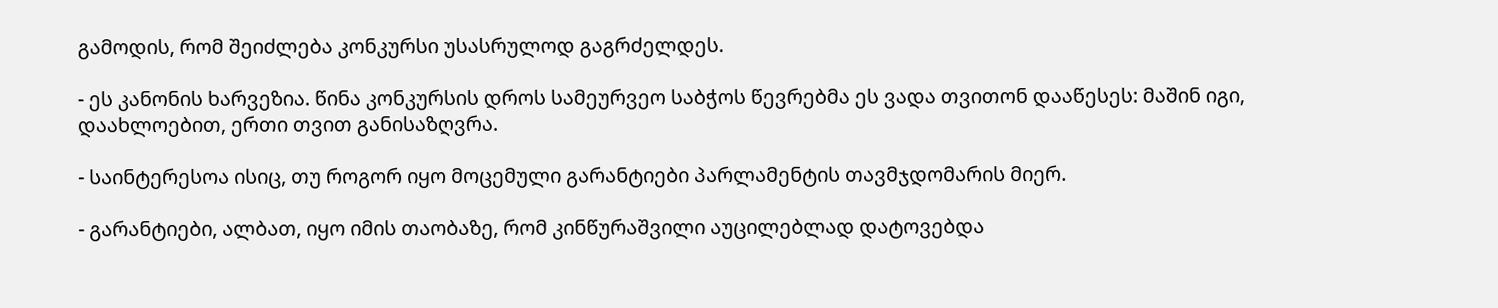გამოდის, რომ შეიძლება კონკურსი უსასრულოდ გაგრძელდეს.

- ეს კანონის ხარვეზია. წინა კონკურსის დროს სამეურვეო საბჭოს წევრებმა ეს ვადა თვითონ დააწესეს: მაშინ იგი, დაახლოებით, ერთი თვით განისაზღვრა.

- საინტერესოა ისიც, თუ როგორ იყო მოცემული გარანტიები პარლამენტის თავმჯდომარის მიერ.

- გარანტიები, ალბათ, იყო იმის თაობაზე, რომ კინწურაშვილი აუცილებლად დატოვებდა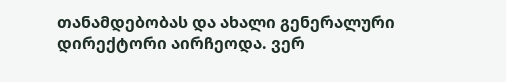თანამდებობას და ახალი გენერალური დირექტორი აირჩეოდა. ვერ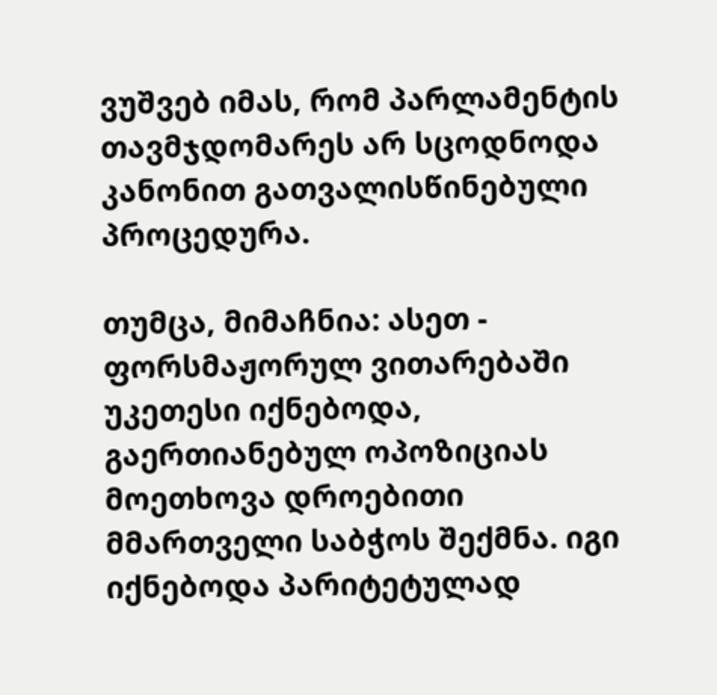ვუშვებ იმას, რომ პარლამენტის თავმჯდომარეს არ სცოდნოდა კანონით გათვალისწინებული პროცედურა.

თუმცა, მიმაჩნია: ასეთ - ფორსმაჟორულ ვითარებაში უკეთესი იქნებოდა, გაერთიანებულ ოპოზიციას მოეთხოვა დროებითი მმართველი საბჭოს შექმნა. იგი იქნებოდა პარიტეტულად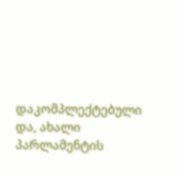დაკომპლექტებული და, ახალი პარლამენტის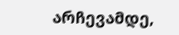არჩევამდე,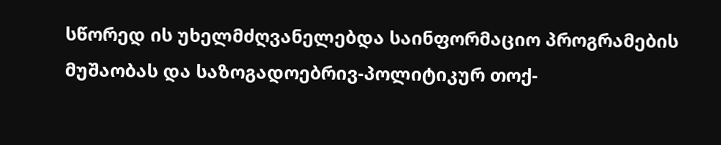სწორედ ის უხელმძღვანელებდა საინფორმაციო პროგრამების მუშაობას და საზოგადოებრივ-პოლიტიკურ თოქ-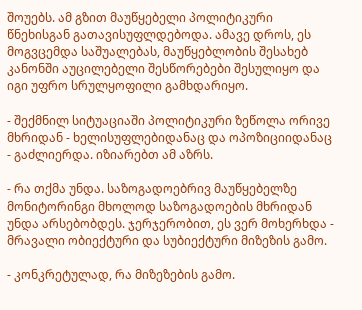შოუებს. ამ გზით მაუწყებელი პოლიტიკური წნეხისგან გათავისუფლდებოდა. ამავე დროს, ეს მოგვცემდა საშუალებას, მაუწყებლობის შესახებ კანონში აუცილებელი შესწორებები შესულიყო და იგი უფრო სრულყოფილი გამხდარიყო.

- შექმნილ სიტუაციაში პოლიტიკური ზეწოლა ორივე მხრიდან - ხელისუფლებიდანაც და ოპოზიციიდანაც - გაძლიერდა. იზიარებთ ამ აზრს.

- რა თქმა უნდა. საზოგადოებრივ მაუწყებელზე მონიტორინგი მხოლოდ საზოგადოების მხრიდან უნდა არსებობდეს. ჯერჯერობით, ეს ვერ მოხერხდა - მრავალი ობიექტური და სუბიექტური მიზეზის გამო.

- კონკრეტულად, რა მიზეზების გამო.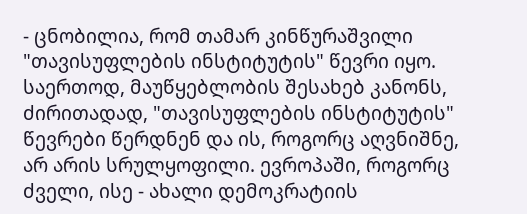- ცნობილია, რომ თამარ კინწურაშვილი "თავისუფლების ინსტიტუტის" წევრი იყო. საერთოდ, მაუწყებლობის შესახებ კანონს, ძირითადად, "თავისუფლების ინსტიტუტის" წევრები წერდნენ და ის, როგორც აღვნიშნე, არ არის სრულყოფილი. ევროპაში, როგორც ძველი, ისე - ახალი დემოკრატიის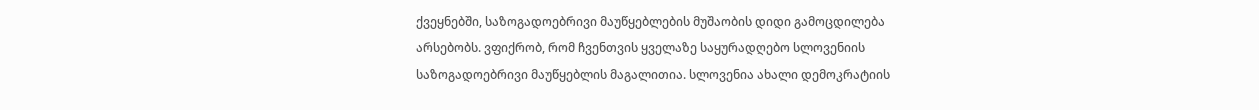ქვეყნებში, საზოგადოებრივი მაუწყებლების მუშაობის დიდი გამოცდილება არსებობს. ვფიქრობ, რომ ჩვენთვის ყველაზე საყურადღებო სლოვენიის საზოგადოებრივი მაუწყებლის მაგალითია. სლოვენია ახალი დემოკრატიის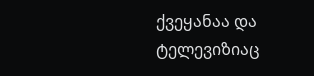ქვეყანაა და ტელევიზიაც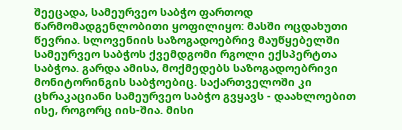შეეცადა, სამეურვეო საბჭო ფართოდ წარმომადგენლობითი ყოფილიყო: მასში ოცდახუთი წევრია. სლოვენიის საზოგადოებრივ მაუწყებელში სამეურვეო საბჭოს ქვემდგომი რგოლი ექსპერტთა საბჭოა. გარდა ამისა, მოქმედებს საზოგადოებრივი მონიტორინგის საბჭოებიც. საქართველოში კი ცხრაკაციანი სამეურვეო საბჭო გვყავს - დაახლოებით ისე, როგორც იის-შია. მისი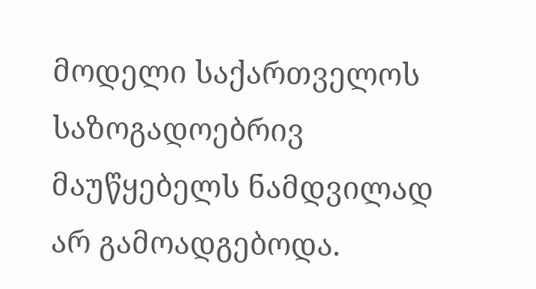მოდელი საქართველოს საზოგადოებრივ მაუწყებელს ნამდვილად არ გამოადგებოდა.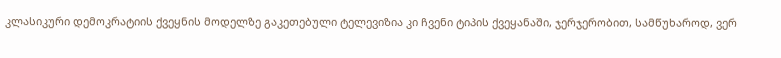კლასიკური დემოკრატიის ქვეყნის მოდელზე გაკეთებული ტელევიზია კი ჩვენი ტიპის ქვეყანაში, ჯერჯერობით, სამწუხაროდ, ვერ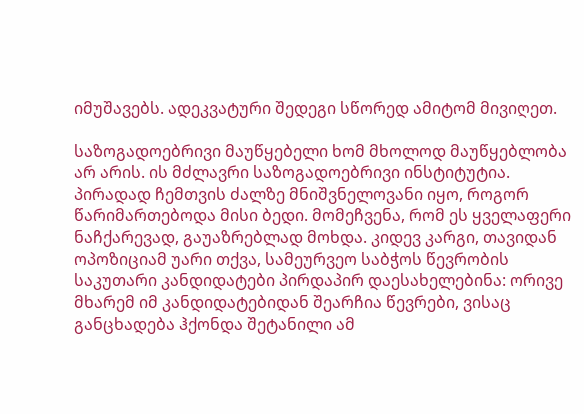იმუშავებს. ადეკვატური შედეგი სწორედ ამიტომ მივიღეთ.

საზოგადოებრივი მაუწყებელი ხომ მხოლოდ მაუწყებლობა არ არის. ის მძლავრი საზოგადოებრივი ინსტიტუტია. პირადად ჩემთვის ძალზე მნიშვნელოვანი იყო, როგორ წარიმართებოდა მისი ბედი. მომეჩვენა, რომ ეს ყველაფერი ნაჩქარევად, გაუაზრებლად მოხდა. კიდევ კარგი, თავიდან ოპოზიციამ უარი თქვა, სამეურვეო საბჭოს წევრობის საკუთარი კანდიდატები პირდაპირ დაესახელებინა: ორივე მხარემ იმ კანდიდატებიდან შეარჩია წევრები, ვისაც განცხადება ჰქონდა შეტანილი ამ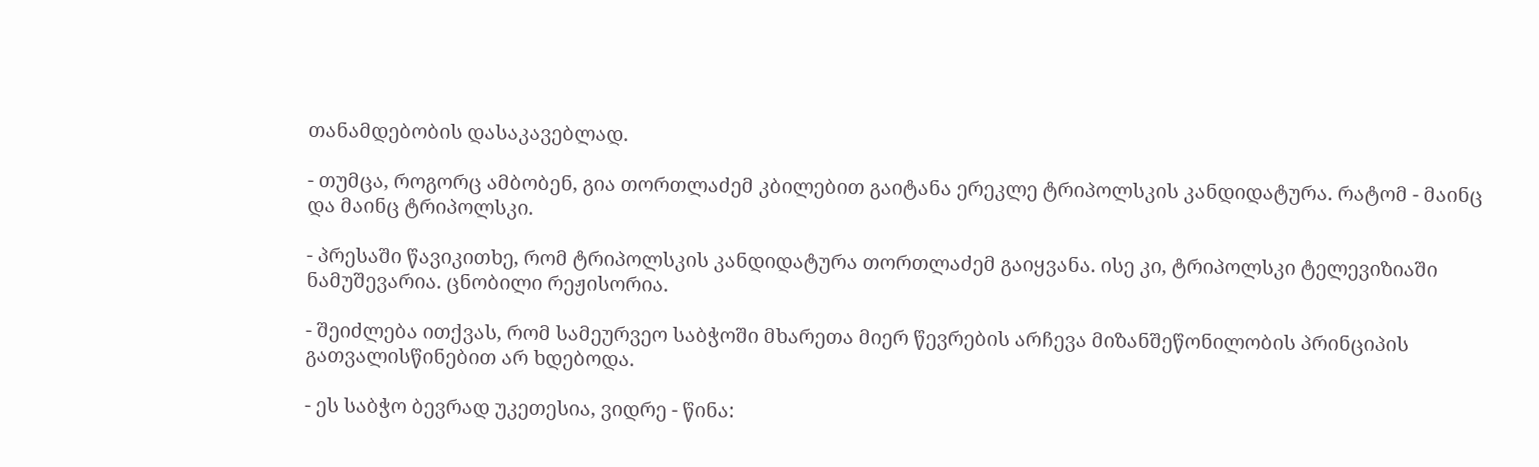თანამდებობის დასაკავებლად.

- თუმცა, როგორც ამბობენ, გია თორთლაძემ კბილებით გაიტანა ერეკლე ტრიპოლსკის კანდიდატურა. რატომ - მაინც და მაინც ტრიპოლსკი.

- პრესაში წავიკითხე, რომ ტრიპოლსკის კანდიდატურა თორთლაძემ გაიყვანა. ისე კი, ტრიპოლსკი ტელევიზიაში ნამუშევარია. ცნობილი რეჟისორია.

- შეიძლება ითქვას, რომ სამეურვეო საბჭოში მხარეთა მიერ წევრების არჩევა მიზანშეწონილობის პრინციპის გათვალისწინებით არ ხდებოდა.

- ეს საბჭო ბევრად უკეთესია, ვიდრე - წინა: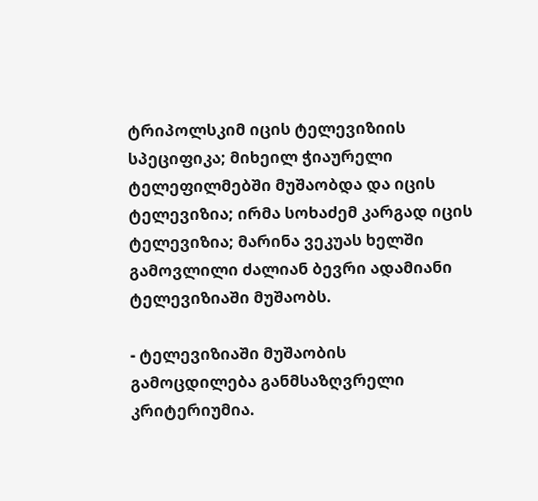ტრიპოლსკიმ იცის ტელევიზიის სპეციფიკა; მიხეილ ჭიაურელი ტელეფილმებში მუშაობდა და იცის ტელევიზია; ირმა სოხაძემ კარგად იცის ტელევიზია; მარინა ვეკუას ხელში გამოვლილი ძალიან ბევრი ადამიანი ტელევიზიაში მუშაობს.

- ტელევიზიაში მუშაობის გამოცდილება განმსაზღვრელი კრიტერიუმია.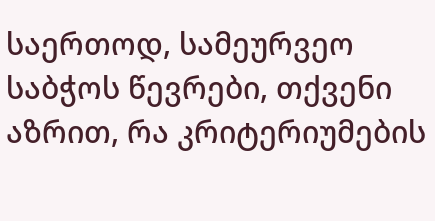საერთოდ, სამეურვეო საბჭოს წევრები, თქვენი აზრით, რა კრიტერიუმების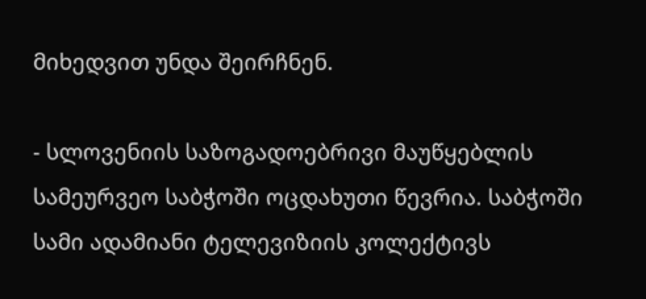მიხედვით უნდა შეირჩნენ.

- სლოვენიის საზოგადოებრივი მაუწყებლის სამეურვეო საბჭოში ოცდახუთი წევრია. საბჭოში სამი ადამიანი ტელევიზიის კოლექტივს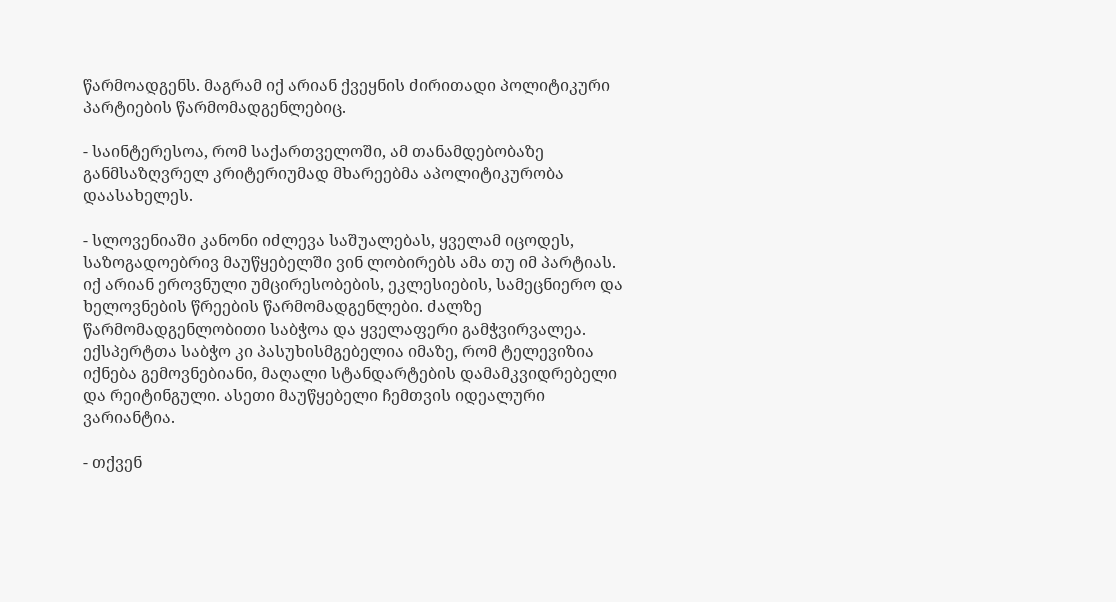წარმოადგენს. მაგრამ იქ არიან ქვეყნის ძირითადი პოლიტიკური პარტიების წარმომადგენლებიც.

- საინტერესოა, რომ საქართველოში, ამ თანამდებობაზე განმსაზღვრელ კრიტერიუმად მხარეებმა აპოლიტიკურობა დაასახელეს.

- სლოვენიაში კანონი იძლევა საშუალებას, ყველამ იცოდეს, საზოგადოებრივ მაუწყებელში ვინ ლობირებს ამა თუ იმ პარტიას. იქ არიან ეროვნული უმცირესობების, ეკლესიების, სამეცნიერო და ხელოვნების წრეების წარმომადგენლები. ძალზე წარმომადგენლობითი საბჭოა და ყველაფერი გამჭვირვალეა. ექსპერტთა საბჭო კი პასუხისმგებელია იმაზე, რომ ტელევიზია იქნება გემოვნებიანი, მაღალი სტანდარტების დამამკვიდრებელი და რეიტინგული. ასეთი მაუწყებელი ჩემთვის იდეალური ვარიანტია.

- თქვენ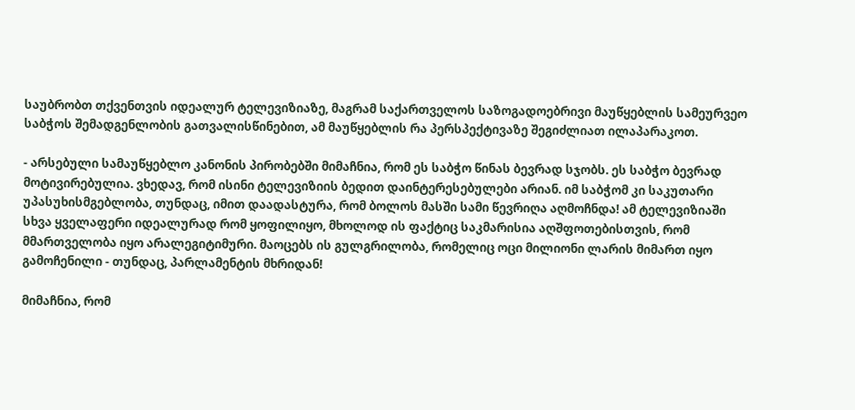საუბრობთ თქვენთვის იდეალურ ტელევიზიაზე, მაგრამ საქართველოს საზოგადოებრივი მაუწყებლის სამეურვეო საბჭოს შემადგენლობის გათვალისწინებით, ამ მაუწყებლის რა პერსპექტივაზე შეგიძლიათ ილაპარაკოთ.

- არსებული სამაუწყებლო კანონის პირობებში მიმაჩნია, რომ ეს საბჭო წინას ბევრად სჯობს. ეს საბჭო ბევრად მოტივირებულია. ვხედავ, რომ ისინი ტელევიზიის ბედით დაინტერესებულები არიან. იმ საბჭომ კი საკუთარი უპასუხისმგებლობა, თუნდაც, იმით დაადასტურა, რომ ბოლოს მასში სამი წევრიღა აღმოჩნდა! ამ ტელევიზიაში სხვა ყველაფერი იდეალურად რომ ყოფილიყო, მხოლოდ ის ფაქტიც საკმარისია აღშფოთებისთვის, რომ მმართველობა იყო არალეგიტიმური. მაოცებს ის გულგრილობა, რომელიც ოცი მილიონი ლარის მიმართ იყო გამოჩენილი - თუნდაც, პარლამენტის მხრიდან!

მიმაჩნია, რომ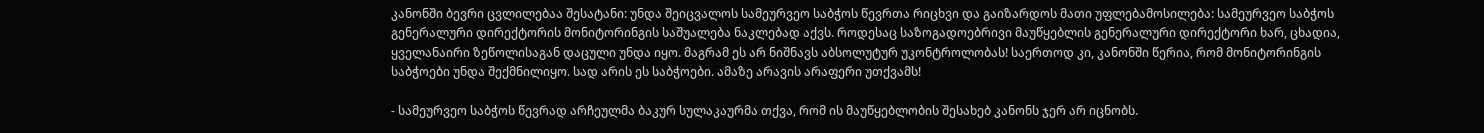კანონში ბევრი ცვლილებაა შესატანი: უნდა შეიცვალოს სამეურვეო საბჭოს წევრთა რიცხვი და გაიზარდოს მათი უფლებამოსილება: სამეურვეო საბჭოს გენერალური დირექტორის მონიტორინგის საშუალება ნაკლებად აქვს. როდესაც საზოგადოებრივი მაუწყებლის გენერალური დირექტორი ხარ, ცხადია, ყველანაირი ზეწოლისაგან დაცული უნდა იყო. მაგრამ ეს არ ნიშნავს აბსოლუტურ უკონტროლობას! საერთოდ კი, კანონში წერია, რომ მონიტორინგის საბჭოები უნდა შექმნილიყო. სად არის ეს საბჭოები. ამაზე არავის არაფერი უთქვამს!

- სამეურვეო საბჭოს წევრად არჩეულმა ბაკურ სულაკაურმა თქვა, რომ ის მაუწყებლობის შესახებ კანონს ჯერ არ იცნობს.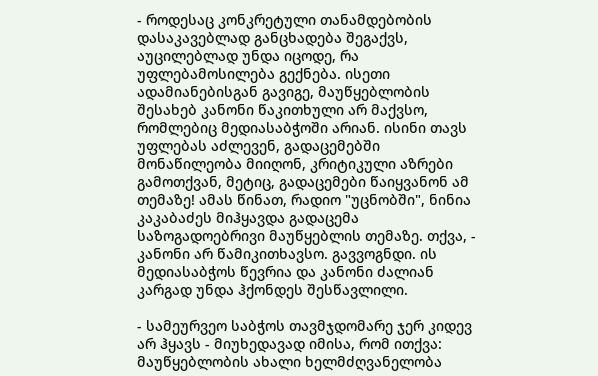- როდესაც კონკრეტული თანამდებობის დასაკავებლად განცხადება შეგაქვს, აუცილებლად უნდა იცოდე, რა უფლებამოსილება გექნება. ისეთი ადამიანებისგან გავიგე, მაუწყებლობის შესახებ კანონი წაკითხული არ მაქვსო, რომლებიც მედიასაბჭოში არიან. ისინი თავს უფლებას აძლევენ, გადაცემებში მონაწილეობა მიიღონ, კრიტიკული აზრები გამოთქვან, მეტიც, გადაცემები წაიყვანონ ამ თემაზე! ამას წინათ, რადიო "უცნობში", ნინია კაკაბაძეს მიჰყავდა გადაცემა საზოგადოებრივი მაუწყებლის თემაზე. თქვა, - კანონი არ წამიკითხავსო. გავვოგნდი. ის მედიასაბჭოს წევრია და კანონი ძალიან კარგად უნდა ჰქონდეს შესწავლილი.

- სამეურვეო საბჭოს თავმჯდომარე ჯერ კიდევ არ ჰყავს - მიუხედავად იმისა, რომ ითქვა: მაუწყებლობის ახალი ხელმძღვანელობა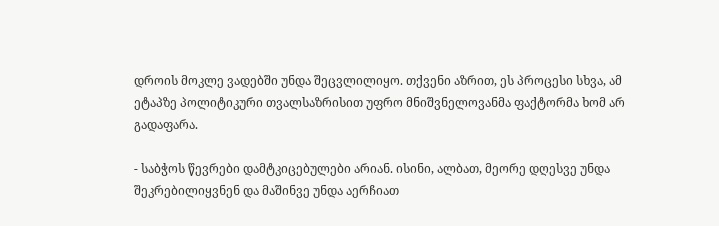დროის მოკლე ვადებში უნდა შეცვლილიყო. თქვენი აზრით, ეს პროცესი სხვა, ამ ეტაპზე პოლიტიკური თვალსაზრისით უფრო მნიშვნელოვანმა ფაქტორმა ხომ არ გადაფარა.

- საბჭოს წევრები დამტკიცებულები არიან. ისინი, ალბათ, მეორე დღესვე უნდა შეკრებილიყვნენ და მაშინვე უნდა აერჩიათ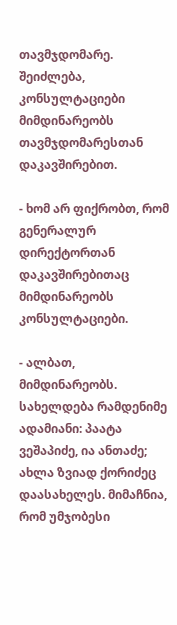თავმჯდომარე. შეიძლება, კონსულტაციები მიმდინარეობს თავმჯდომარესთან დაკავშირებით.

- ხომ არ ფიქრობთ, რომ გენერალურ დირექტორთან დაკავშირებითაც მიმდინარეობს კონსულტაციები.

- ალბათ, მიმდინარეობს. სახელდება რამდენიმე ადამიანი: პაატა ვეშაპიძე, ია ანთაძე; ახლა ზვიად ქორიძეც დაასახელეს. მიმაჩნია, რომ უმჯობესი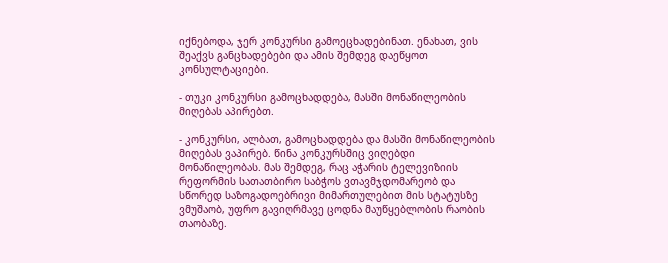იქნებოდა, ჯერ კონკურსი გამოეცხადებინათ. ენახათ, ვის შეაქვს განცხადებები და ამის შემდეგ დაეწყოთ კონსულტაციები.

- თუკი კონკურსი გამოცხადდება, მასში მონაწილეობის მიღებას აპირებთ.

- კონკურსი, ალბათ, გამოცხადდება და მასში მონაწილეობის მიღებას ვაპირებ. წინა კონკურსშიც ვიღებდი მონაწილეობას. მას შემდეგ, რაც აჭარის ტელევიზიის რეფორმის სათათბირო საბჭოს ვთავმჯდომარეობ და სწორედ საზოგადოებრივი მიმართულებით მის სტატუსზე ვმუშაობ, უფრო გავიღრმავე ცოდნა მაუწყებლობის რაობის თაობაზე.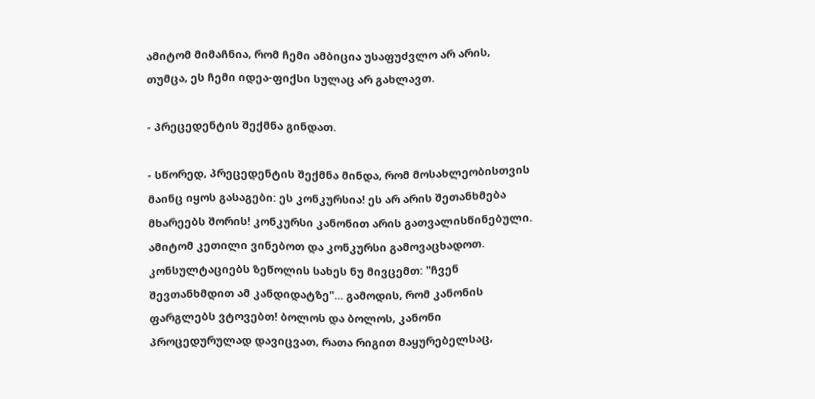ამიტომ მიმაჩნია, რომ ჩემი ამბიცია უსაფუძვლო არ არის, თუმცა, ეს ჩემი იდეა-ფიქსი სულაც არ გახლავთ.

- პრეცედენტის შექმნა გინდათ.

- სწორედ, პრეცედენტის შექმნა მინდა, რომ მოსახლეობისთვის მაინც იყოს გასაგები: ეს კონკურსია! ეს არ არის შეთანხმება მხარეებს შორის! კონკურსი კანონით არის გათვალისწინებული. ამიტომ კეთილი ვინებოთ და კონკურსი გამოვაცხადოთ. კონსულტაციებს ზეწოლის სახეს ნუ მივცემთ: "ჩვენ შევთანხმდით ამ კანდიდატზე"... გამოდის, რომ კანონის ფარგლებს ვტოვებთ! ბოლოს და ბოლოს, კანონი პროცედურულად დავიცვათ, რათა რიგით მაყურებელსაც,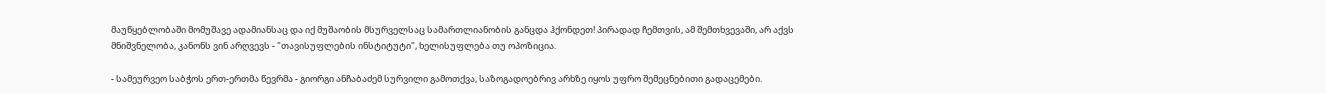მაუწყებლობაში მომუშავე ადამიანსაც და იქ მუშაობის მსურველსაც სამართლიანობის განცდა ჰქონდეთ! პირადად ჩემთვის, ამ შემთხვევაში, არ აქვს მნიშვნელობა, კანონს ვინ არღვევს - "თავისუფლების ინსტიტუტი", ხელისუფლება თუ ოპოზიცია.

- სამეურვეო საბჭოს ერთ-ერთმა წევრმა - გიორგი ანჩაბაძემ სურვილი გამოთქვა, საზოგადოებრივ არხზე იყოს უფრო შემეცნებითი გადაცემები.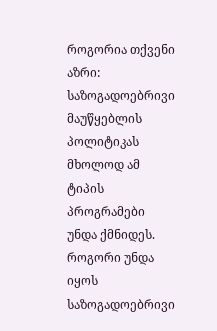როგორია თქვენი აზრი: საზოგადოებრივი მაუწყებლის პოლიტიკას მხოლოდ ამ ტიპის პროგრამები უნდა ქმნიდეს. როგორი უნდა იყოს საზოგადოებრივი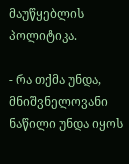მაუწყებლის პოლიტიკა.

- რა თქმა უნდა, მნიშვნელოვანი ნაწილი უნდა იყოს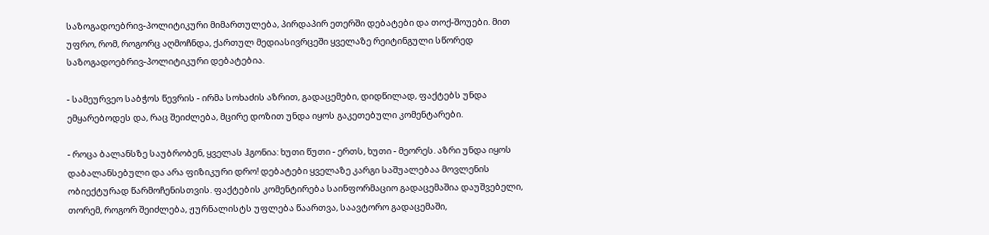საზოგადოებრივ-პოლიტიკური მიმართულება, პირდაპირ ეთერში დებატები და თოქ-შოუები. მით უფრო, რომ, როგორც აღმოჩნდა, ქართულ მედიასივრცეში ყველაზე რეიტინგული სწორედ საზოგადოებრივ-პოლიტიკური დებატებია.

- სამეურვეო საბჭოს წევრის - ირმა სოხაძის აზრით, გადაცემები, დიდწილად, ფაქტებს უნდა ემყარებოდეს და, რაც შეიძლება, მცირე დოზით უნდა იყოს გაკეთებული კომენტარები.

- როცა ბალანსზე საუბრობენ, ყველას ჰგონია: ხუთი წუთი - ერთს, ხუთი - მეორეს. აზრი უნდა იყოს დაბალანსებული და არა ფიზიკური დრო! დებატები ყველაზე კარგი საშუალებაა მოვლენის ობიექტურად წარმოჩენისთვის. ფაქტების კომენტირება საინფორმაციო გადაცემაშია დაუშვებელი, თორემ, როგორ შეიძლება, ჟურნალისტს უფლება წაართვა, საავტორო გადაცემაში,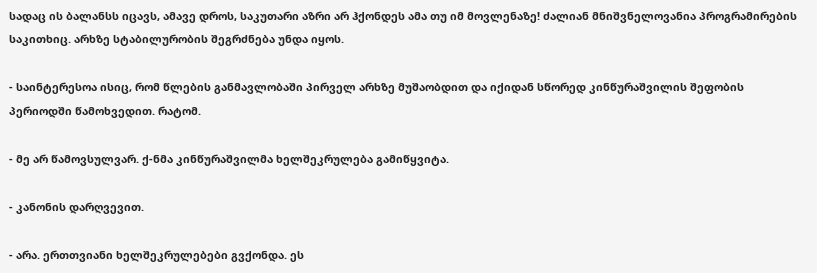სადაც ის ბალანსს იცავს, ამავე დროს, საკუთარი აზრი არ ჰქონდეს ამა თუ იმ მოვლენაზე! ძალიან მნიშვნელოვანია პროგრამირების საკითხიც. არხზე სტაბილურობის შეგრძნება უნდა იყოს.

- საინტერესოა ისიც, რომ წლების განმავლობაში პირველ არხზე მუშაობდით და იქიდან სწორედ კინწურაშვილის შეფობის პერიოდში წამოხვედით. რატომ.

- მე არ წამოვსულვარ. ქ-ნმა კინწურაშვილმა ხელშეკრულება გამიწყვიტა.

- კანონის დარღვევით.

- არა. ერთთვიანი ხელშეკრულებები გვქონდა. ეს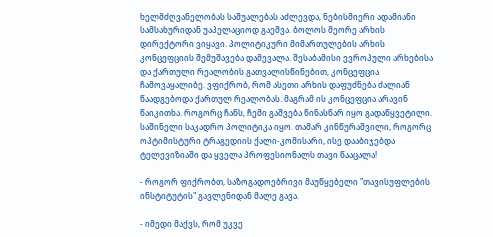ხელმძღვანელობას საშუალებას აძლევდა, ნებისმიერი ადამიანი სამსახურიდან უაპელაციოდ გაეშვა. ბოლოს მეორე არხის დირექტორი ვიყავი. პოლიტიკური მიმართულების არხის კონცეფციის შემუშავება დამევალა. შესაბამისი ევროპული არხებისა და ქართული რეალობის გათვალისწინებით, კონცეფცია ჩამოვაყალიბე. ვფიქრობ, რომ ასეთი არხის დაფუძნება ძალიან წაადგებოდა ქართულ რეალობას. მაგრამ ის კონცეფცია არავინ წაიკითხა. როგორც ჩანს, ჩემი გაშვება წინასწარ იყო გადაწყვეტილი. საშინელი საკადრო პოლიტიკა იყო. თამარ კინწურაშვილი, როგორც ოპტიმისტური ტრაგედიის ქალი-კომისარი, ისე დააბიჯებდა ტელევიზიაში და ყველა პროფესიონალს თავი წააცალა!

- როგორ ფიქრობთ, საზოგადოებრივი მაუწყებელი "თავისუფლების ინსტიტუტის" გავლენიდან მალე გავა.

- იმედი მაქვს, რომ უკვე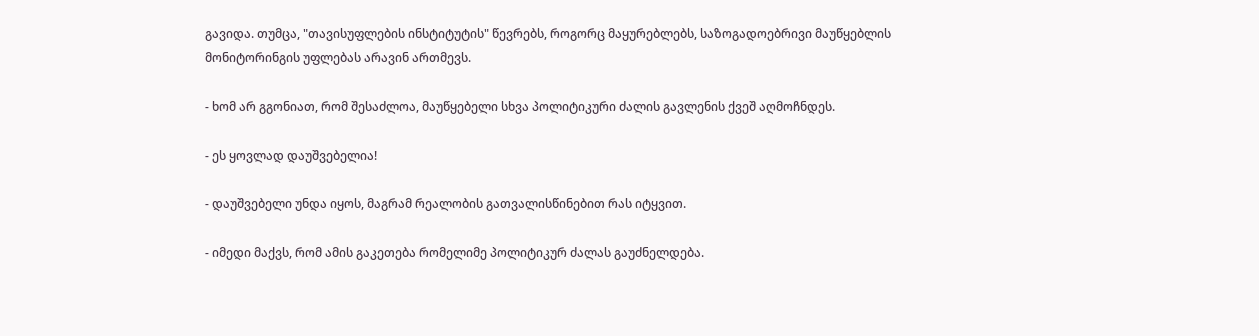გავიდა. თუმცა, "თავისუფლების ინსტიტუტის" წევრებს, როგორც მაყურებლებს, საზოგადოებრივი მაუწყებლის მონიტორინგის უფლებას არავინ ართმევს.

- ხომ არ გგონიათ, რომ შესაძლოა, მაუწყებელი სხვა პოლიტიკური ძალის გავლენის ქვეშ აღმოჩნდეს.

- ეს ყოვლად დაუშვებელია!

- დაუშვებელი უნდა იყოს, მაგრამ რეალობის გათვალისწინებით რას იტყვით.

- იმედი მაქვს, რომ ამის გაკეთება რომელიმე პოლიტიკურ ძალას გაუძნელდება.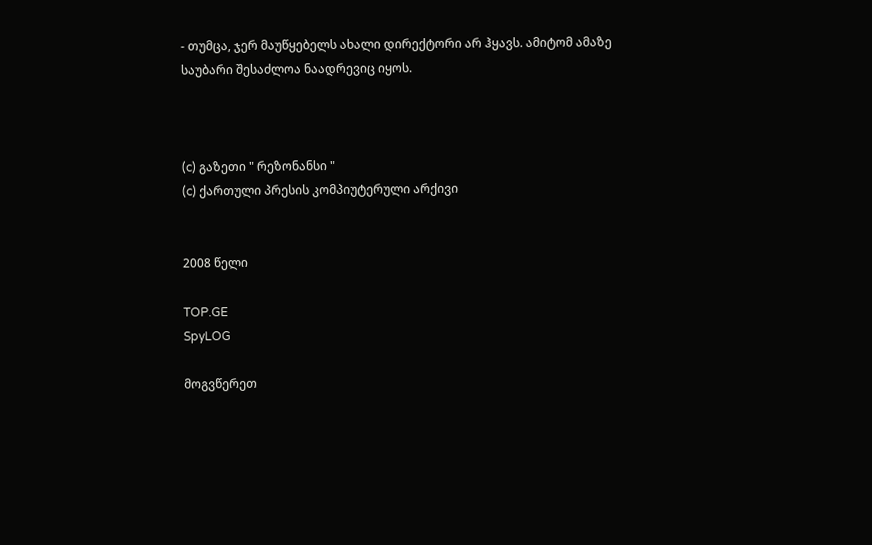- თუმცა, ჯერ მაუწყებელს ახალი დირექტორი არ ჰყავს. ამიტომ ამაზე საუბარი შესაძლოა ნაადრევიც იყოს.



(c) გაზეთი " რეზონანსი "
(c) ქართული პრესის კომპიუტერული არქივი


2008 წელი

TOP.GE
SpyLOG

მოგვწერეთ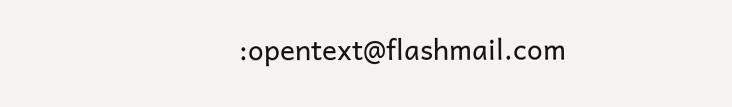:opentext@flashmail.com